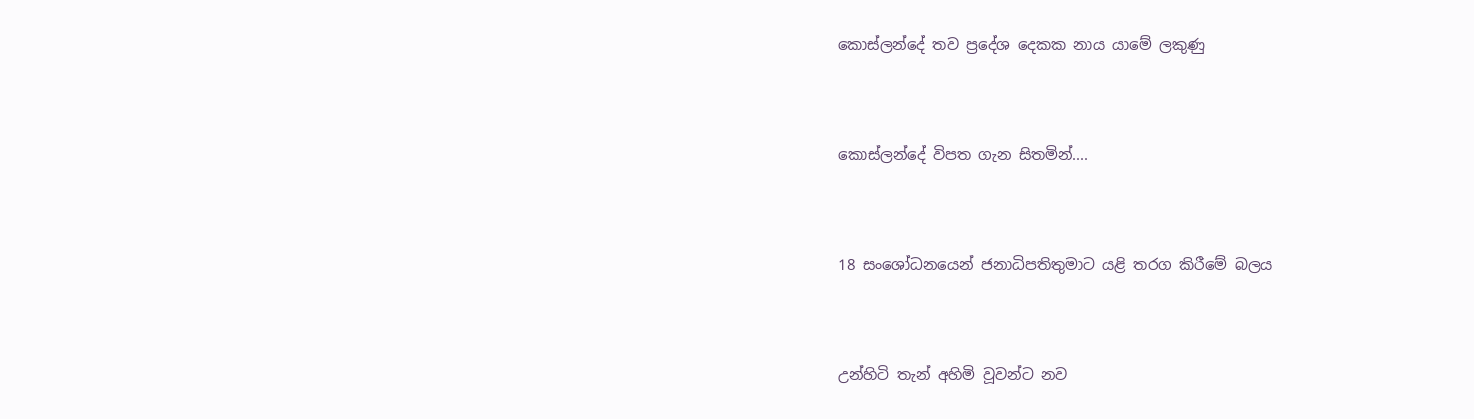කොස්ලන්දේ තව ප්‍රදේශ දෙකක නාය යාමේ ලකුණු




කොස්ලන්දේ විපත ගැන සිතමින්....




18 සංශෝධනයෙන් ජනාධිපතිතුමාට යළි තරග කිරීමේ බලය




උන්හිටි තැන් අහිමි වූවන්ට නව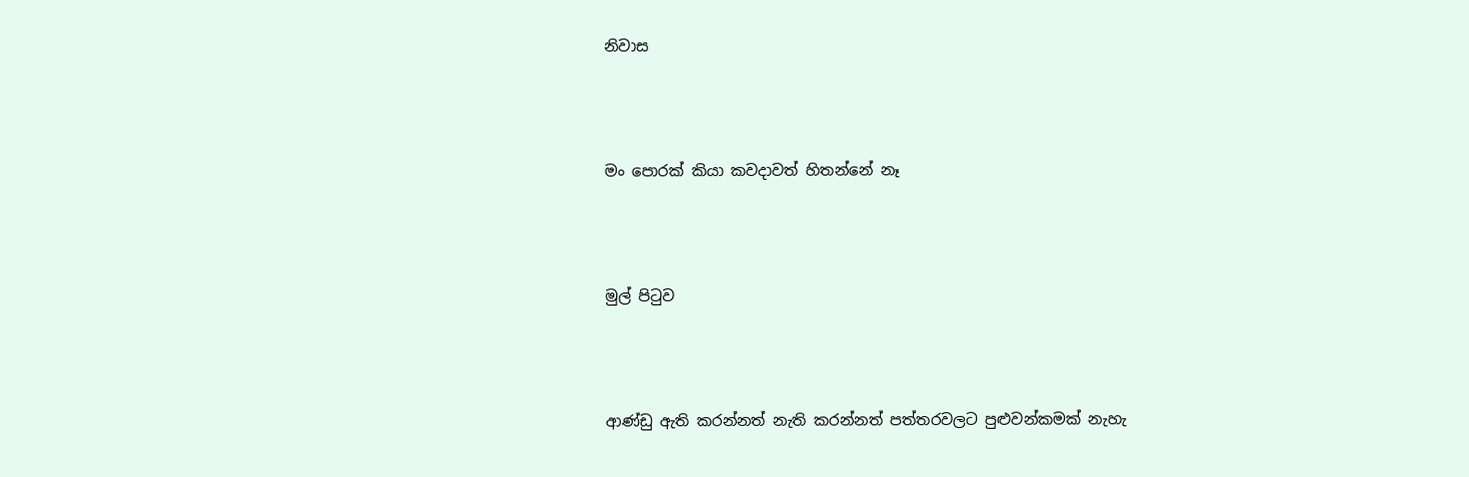නිවාස




මං පොරක් කියා කවදාවත් හිතන්නේ නෑ




මුල් පිටුව




ආණ්ඩු ඇති කරන්නත් නැති කරන්නත් පත්තරවලට පුළුවන්කමක් නැහැ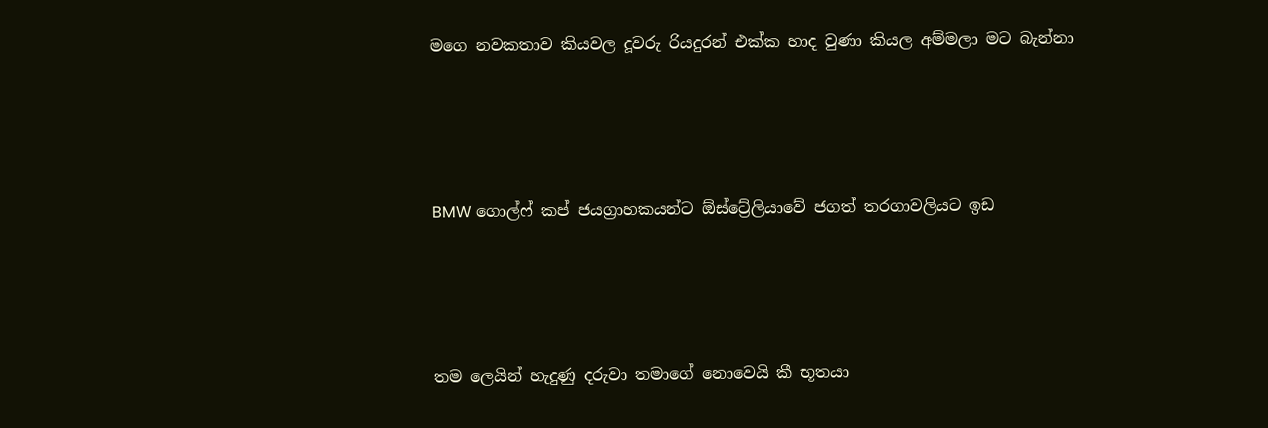ම‍ගෙ නවකතාව කියවල දූවරු රියදුරන් එක්ක හාද වුණා කියල අම්මලා මට බැන්නා




BMW ගොල්ෆ් කප් ජයග්‍රාහකයන්ට ඕස්ට්‍රේලියාවේ ජගත් තරගාවලියට ඉඩ




තම ලෙයින් හැදුණු දරුවා තමාගේ නොවෙයි කී භූතයා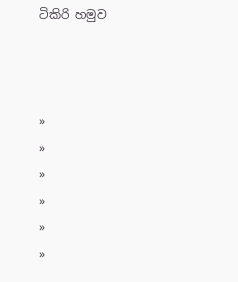ටිකිරි හමුව



»
»
»
»
»
»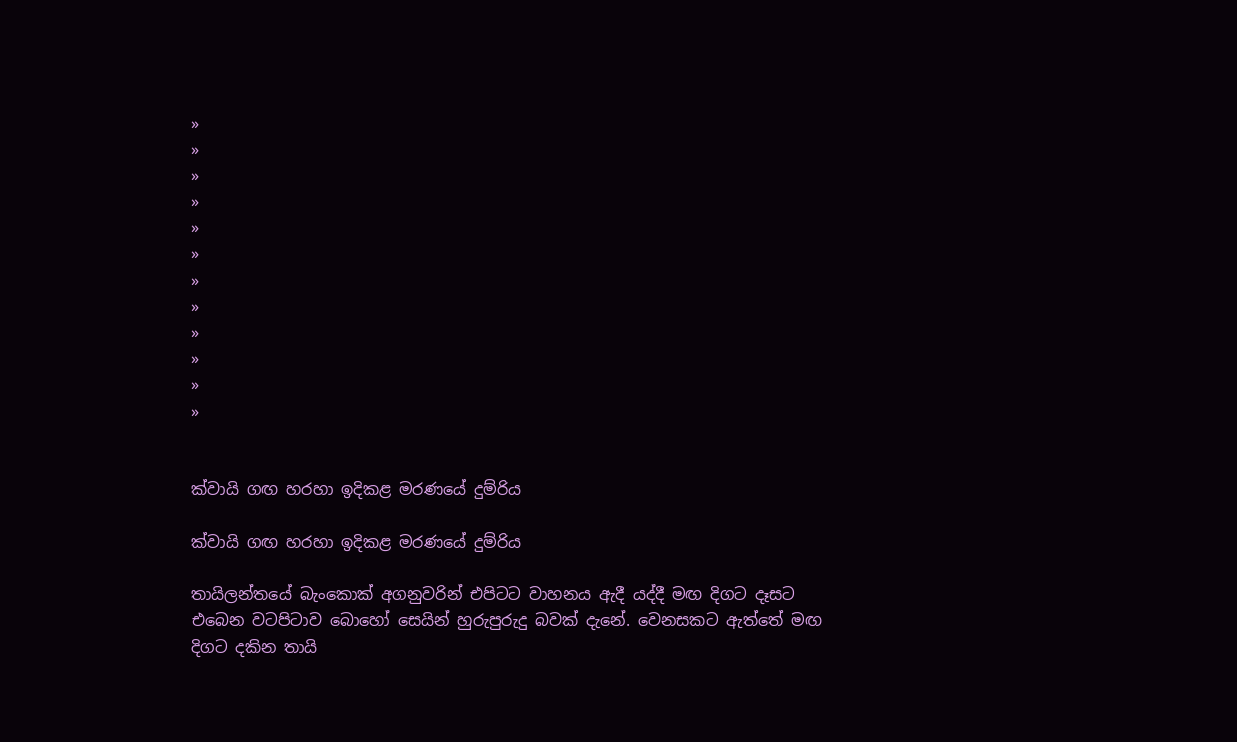»
»
»
»
»
»
»
»
»
»
»
»


ක්වායි ගඟ හරහා ඉදිකළ මරණයේ දුම්රිය

ක්වායි ගඟ හරහා ඉදිකළ මරණයේ දුම්රිය

තායිලන්තයේ බැංකොක් අගනුවරින් එපිටට වාහනය ඇදී යද්දී මඟ දිගට දෑසට එබෙන වටපිටාව බොහෝ සෙයින් හුරුපුරුදු බවක් දැනේ. වෙනසකට ඇත්තේ මඟ දිගට දකින ‍තායි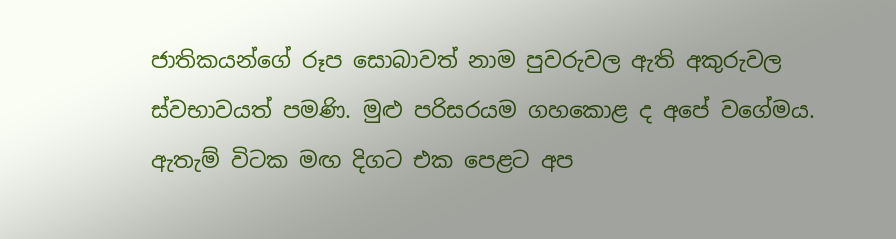ජාතිකයන්ගේ රූප සොබාවත් නාම පුවරුවල ඇති අකුරුවල ස්වභාවයත් පමණි. මුළු පරිසරයම ගහකොළ ද අපේ වගේමය. ඇතැම් විටක මඟ දිගට එක පෙළට අප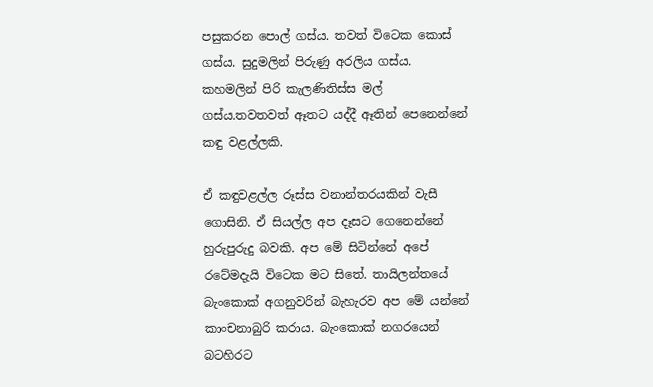පසුකරන පොල් ගස්ය. තවත් විටෙක කොස් ගස්ය. සුදුමලින් පිරුණු අරලිය ගස්ය. කහමලින් පිරි කැලණිතිස්ස මල් ගස්ය.තවතවත් ඈතට යද්දී ඈතින් පෙනෙන්නේ කඳු වළල්ලකි.

ඒ කඳුවළල්ල රූස්ස වනාන්තරයකින් වැසී ගොසිනි. ඒ සියල්ල අප දෑසට ගෙනෙන්නේ හුරුපුරුදු බවකි. අප මේ සිටින්නේ අපේ රටේමදැයි විටෙක මට සිතේ. තායිලන්තයේ බැංකොක් අගනුවරින් බැහැරව අප මේ යන්නේ කාංචනාබුරි කරාය. බැංකොක් නගරයෙන් බටහිරට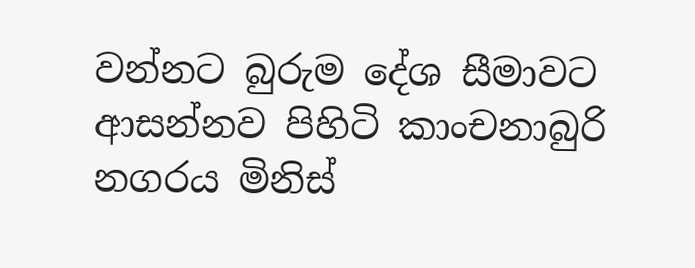වන්නට බුරුම දේශ සීමාවට ආසන්නව පිහිටි කාංචනාබුරි නගරය මිනිස්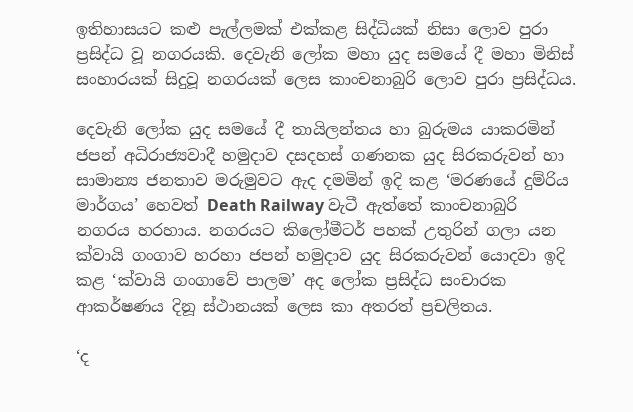ඉතිහාසයට කළු පැල්ලමක් එක්කළ සිද්ධියක් නිසා ලොව පුරා ප්‍රසිද්ධ වූ නගරයකි. දෙවැනි ලෝක මහා යුද සමයේ දී මහා මිනිස් සංහාරයක් සිදුවූ නගරයක් ලෙස කාංචනාබුරි ලොව පුරා ප්‍රසිද්ධය.

දෙවැනි ලෝක යුද සමයේ දී තායිලන්තය හා බුරුමය යාකරමින් ජපන් අධිරාජ්‍යවාදී හමුදාව දසදහස් ගණනක යුද සිරකරුවන් හා සාමාන්‍ය ජනතාව මරුමුවට ඇද දමමින් ඉදි කළ ‘මරණයේ දුම්රිය මාර්ගය’ හෙවත් Death Railway වැටී ඇත්තේ කාංචනාබුරි නගරය හරහාය. නගරයට කිලෝමීටර් පහක් උතුරින් ගලා යන ක්වායි ගංගාව හරහා ජපන් හමුදාව යුද සිරකරුවන් යොදවා ඉදි කළ ‘ක්වායි ගංගාවේ පාලම’ අද ලෝක ප්‍රසිද්ධ සංචාරක ආකර්ෂණය දිනූ ස්ථානයක් ලෙස කා අතරත් ප්‍රචලිතය.

‘ද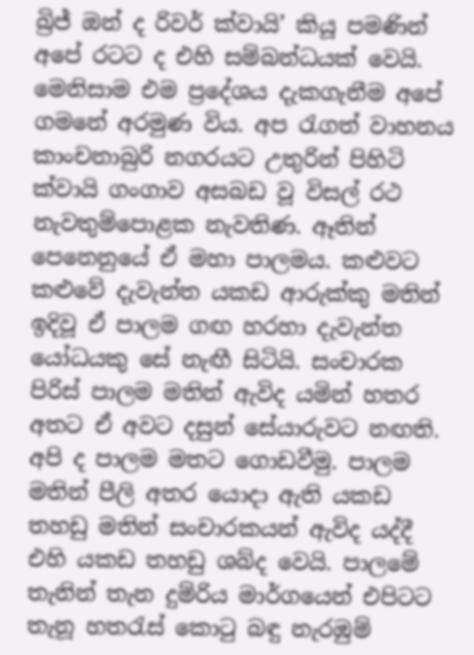බ්‍රිජ් ඔන් ද රිවර් ක්වායි’ කියූ පමණින් අපේ රටට ද එහි සම්බන්ධයක් වෙයි. මෙනිසාම එම ප්‍රදේශය දැකගැනීම අපේ ගමනේ අරමුණ විය. අප රැගත් වාහනය කාංචනාබුරි නගරයට උතුරින් පිහිටි ක්වායි ගංගාව අසබඩ වූ විසල් රථ නැවතුම්පොළක නැවතිණ. ඈතින් පෙනෙනුයේ ඒ මහා පාලමය. කළුවට කළුවේ දැවැන්ත යකඩ ආරුක්කු මතින් ඉදිවූ ඒ පාලම ගඟ හරහා දැවැන්ත යෝධයකු සේ නැඟී සිටියි. සංචාරක පිරිස් පාලම මතින් ඇවිද යමින් හතර අතට ඒ අවට දසුන් සේයාරුවට නඟති. අපි ද පාලම මතට ගොඩවීමු. පාලම මතින් පීලි අතර යොදා ඇති යකඩ තහඩු මතින් සංචාරකයන් ඇවිද යද්දී එහි යකඩ තහඩු ශබ්ද වෙයි. පාලමේ තැනින් තැන දුම්රිය මාර්ගයෙන් එපිටට තැනූ හතරැස් කොටු බඳු නැරඹුම්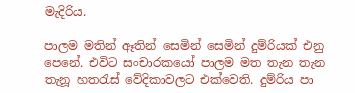මැදිරිය.

පාලම මතින් ඈතින් සෙමින් සෙමින් දුම්රියක් එනු පෙනේ. එවිට සංචාරකයෝ පාලම මත තැන තැන තැනූ හතරැස් වේදිකාවලට එක්වෙති. දුම්රිය පා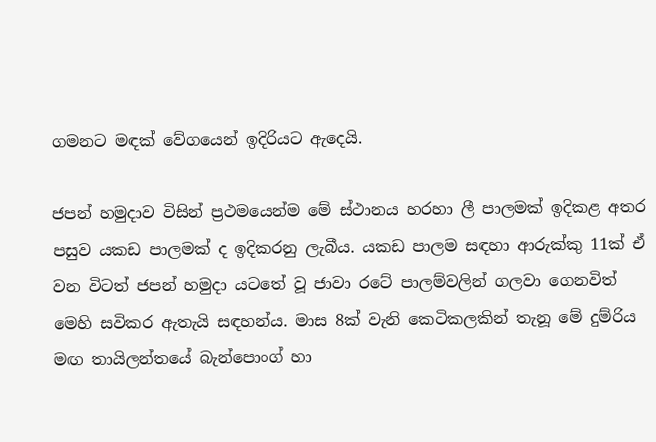ගමනට මඳක් වේගයෙන් ඉදිරියට ඇදෙයි.

ජපන් හමුදාව විසින් ප්‍රථමයෙන්ම මේ ස්ථානය හරහා ලී පාලමක් ඉදිකළ අතර පසුව යකඩ පාලමක් ද ඉදිකරනු ලැබීය. යකඩ පාලම සඳහා ආරුක්කු 11ක් ඒ වන විටත් ජපන් හමුදා යටතේ වූ ජාවා රටේ පාලම්වලින් ගලවා ගෙනවිත් මෙහි සවිකර ඇතැයි සඳහන්ය. මාස 8ක් වැනි කෙටිකලකින් තැනූ මේ දුම්රිය මඟ තායිලන්තයේ බැන්පොංග් හා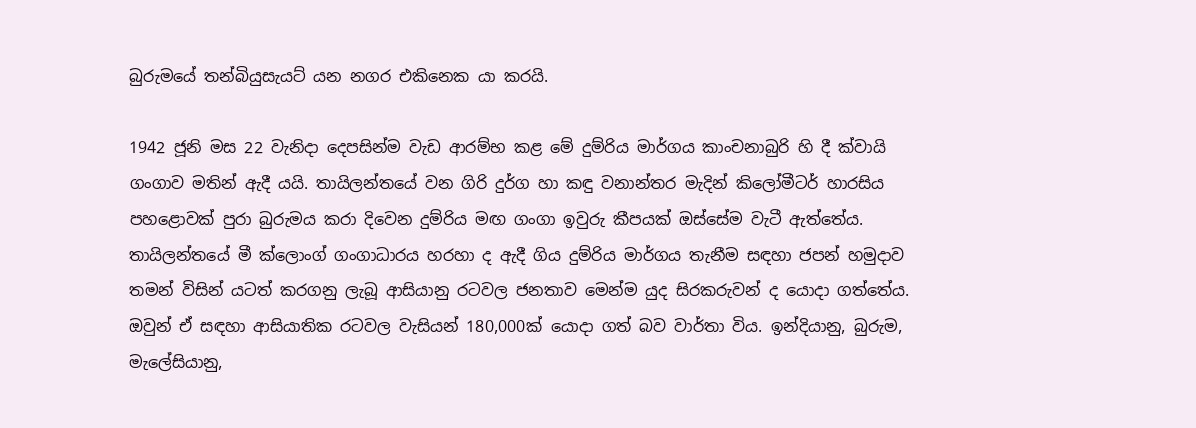බුරුමයේ තන්බියුසැයට් යන නගර එකිනෙක යා කරයි.

1942 ජූනි මස 22 වැනිදා දෙපසින්ම වැඩ ආරම්භ කළ මේ දුම්රිය මාර්ගය කාංචනාබුරි හි දී ක්වායි ගංගාව මතින් ඇදී යයි. තායිලන්තයේ වන ගිරි දුර්ග හා කඳු වනාන්තර මැදින් කිලෝමීටර් හාරසිය පහළොවක් පුරා බුරුමය කරා දිවෙන දුම්රිය මඟ ගංගා ඉවුරු කීපයක් ඔස්සේම වැටී ඇත්තේය. තායිලන්තයේ මී ක්ලොංග් ගංගාධාරය හරහා ද ඇදී ගිය දුම්රිය මාර්ගය තැනීම සඳහා ජපන් හමුදාව තමන් විසින් යටත් කරගනු ලැබූ ආසියානු රටවල ජනතාව මෙන්ම යුද සිරකරුවන් ද යොදා ගත්තේය. ඔවුන් ඒ සඳහා ආසියාතික රටවල වැසියන් 180,000ක් යොදා ගත් බව වාර්තා විය. ඉන්දියානු, බුරුම, මැලේසියානු,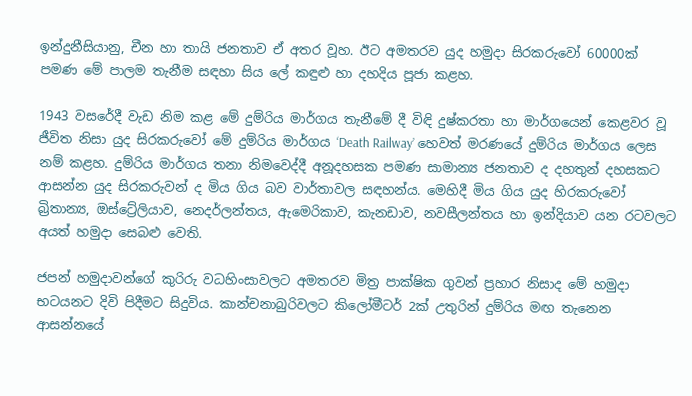ඉන්දුනීසියානු, චීන හා තායි ජනතාව ඒ අතර වූහ. ඊට අමතරව යුද හමුදා සිරකරුවෝ 60000ක් පමණ මේ පාලම තැනීම සඳහා සිය ලේ කඳුළු හා දහදිය පූජා කළහ.

1943 වසරේදී වැඩ නිම කළ මේ දුම්රිය මාර්ගය තැනීමේ දී විඳි දුෂ්කරතා හා මාර්ගයෙන් කෙළවර වූ ජීවිත නිසා යුද සිරකරුවෝ මේ දුම්රිය මාර්ගය ‘Death Railway’ හෙවත් මරණයේ දුම්රිය මාර්ගය ලෙස නම් කළහ. දුම්රිය මාර්ගය තනා නිමවෙද්දී අනූදහසක පමණ සාමාන්‍ය ජනතාව ද දහතුන් දහසකට ආසන්න යුද සිරකරු‍වන් ද මිය ගිය බව වාර්තාවල සඳහන්ය. මෙහිදී මිය ගිය යුද හිරකරුවෝ බ්‍රිතාන්‍ය, ඔස්ට්‍රේලියාව, නෙදර්ලන්තය, ඇමෙරිකාව, කැනඩාව, නවසීලන්තය හා ඉන්දියාව යන රටවලට අයත් හමුදා සෙබළු වෙති.

ජපන් හමුදාවන්ගේ කුරිරු වධහිංසාවලට අමතරව මිත්‍ර පාක්ෂික ගුවන් ප්‍රහාර නිසාද මේ හමුදා භටයනට දිවි පිදීමට සිදුවිය. කාන්චනාබුරිවලට කිලෝමීටර් 2ක් උතුරින් දුම්රිය මඟ තැනෙන ආසන්නයේ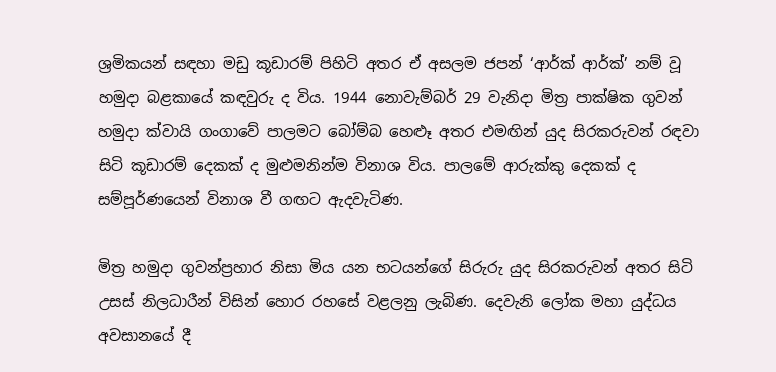ශ්‍රමිකයන් සඳහා මඩු කූඩාරම් පිහිටි අතර ඒ අසලම ජපන් ‘ආර්ක් ආර්ක්’ නම් වූ හමුදා බළකායේ කඳවුරු ද විය. 1944 නොවැම්බර් 29 වැනිදා මිත්‍ර පාක්ෂික ගුවන් හමුදා ක්වායි ගංගාවේ පාලමට බෝම්බ හෙළූ අතර එමඟින් යුද සිරකරුවන් රඳවා සිටි කූඩාරම් දෙකක් ද මුළුමනින්ම විනාශ විය. පාලමේ ආරුක්කු දෙකක් ද සම්පූර්ණයෙන් විනාශ වී ගඟට ඇදවැටිණ.

මිත්‍ර හමුදා ගුවන්ප්‍රහාර නිසා මිය යන භටයන්ගේ සිරුරු යුද සිරකරුවන් අතර සිටි උසස් නිලධාරීන් විසින් හොර රහසේ වළලනු ලැබිණ. දෙවැනි ලෝක මහා යුද්ධය අවසානයේ දී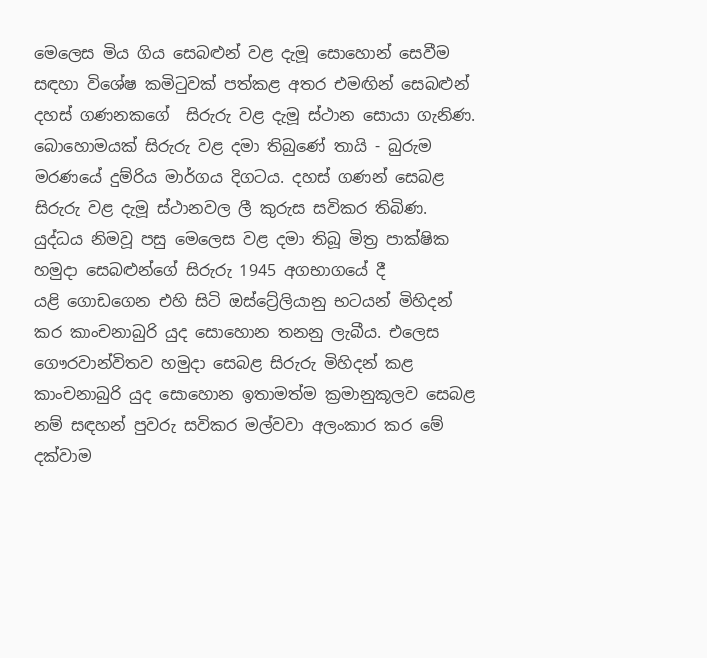මෙලෙස මිය ගිය සෙබළුන් වළ දැමූ සොහොන් සෙවීම සඳහා විශේෂ කමිටුවක් පත්කළ අතර එමඟින් සෙබළුන් දහස් ගණනකගේ  සිරුරු වළ දැමූ ස්ථාන ‍සොයා ගැනිණ. බොහොමයක් සිරුරු වළ දමා තිබුණේ තායි - බුරුම මරණයේ දුම්රිය මාර්ගය දිගටය. දහස් ගණන් සෙබළ සිරුරු වළ දැමූ ස්ථානවල ලී කුරුස සවිකර තිබිණ. යුද්ධය නිමවූ පසු මෙලෙස වළ දමා තිබූ මිත්‍ර පාක්ෂික හමුදා සෙබළුන්ගේ සිරුරු 1945 අගභා‍ගයේ දී යළි ‍ගොඩගෙන එහි සිටි ඔස්ට්‍රේලියානු භටයන් මිහිදන් කර කාංචනාබුරි යුද සොහොන තනනු ලැබීය. එලෙස ගෞරවාන්විතව හමුදා සෙබළ සිරුරු මිහිදන් කළ කාංචනාබුරි යුද සොහොන ඉතාමත්ම ක්‍රමානුකූලව සෙබළ නම් සඳහන් පුවරු සවිකර මල්වවා අලංකාර කර මේ දක්වාම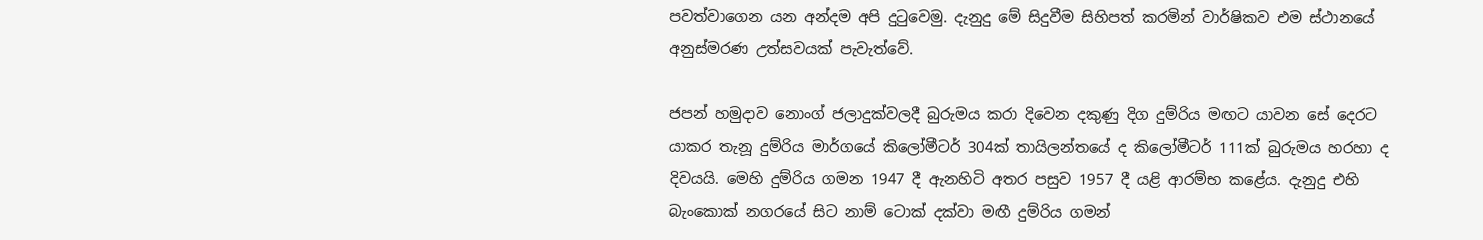පවත්වාගෙන යන අන්දම අපි දුටුවෙමු. දැනුදු මේ සිදුවීම සිහිපත් කරමින් වාර්ෂිකව එම ස්ථානයේ අනුස්මරණ උත්සවයක් පැවැත්වේ.

ජපන් හමුදාව නොංග් ජලාදුක්වලදී බුරුමය කරා දිවෙන දකුණු දිග දුම්රිය මඟට යාවන සේ දෙරට යාකර තැනූ දුම්රිය මාර්ගයේ කිලෝමීටර් 304ක් තායිලන්තයේ ද කිලෝමීටර් 111ක් බුරුමය හරහා ද දිවයයි. මෙහි දුම්රිය ගමන 1947 දී ඇනහිටි අතර පසුව 1957 දී යළි ආරම්භ කළේය. දැනුදු එහි බැංකොක් නගරයේ සිට නාම් ටොක් දක්වා මඟී දුම්රිය ගමන්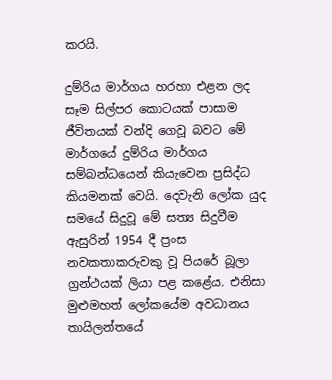කරයි.

දුම්රිය මාර්ගය හරහා එළන ලද සෑම සිල්පර කොටයක් පාසාම ජීවිතයක් වන්දි ගෙවූ බවට මේ මාර්ගයේ දුම්රිය මාර්ගය සම්බන්ධයෙන් කියැවෙන ප්‍රසිද්ධ කියමනක් වෙයි. දෙවැනි ලෝක යුද සමයේ සිදුවූ මේ සත්‍ය සිදුවීම ඇසුරින් 1954 දී ප්‍රංස නවකතාකරුවකු වූ පියරේ බූලා ග්‍රන්ථයක් ලියා පළ කළේය. එනිසා මුළුමහත් ලෝකයේම අවධානය තායිලන්තයේ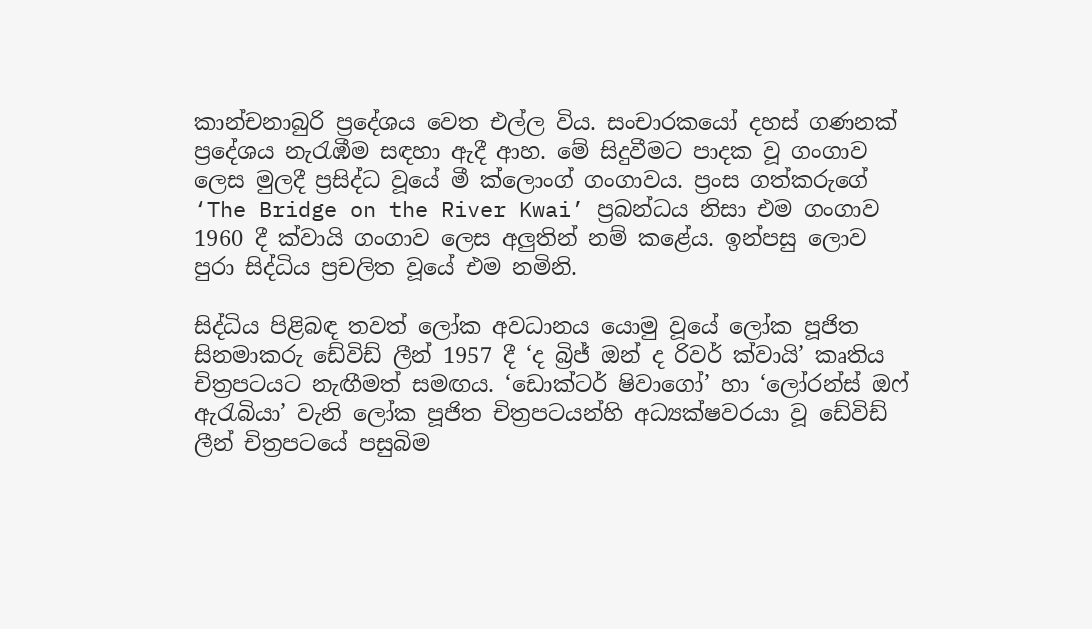කාන්චනාබුරි ප්‍රදේශය වෙත එල්ල විය. සංචාරකයෝ දහස් ගණනක් ප්‍රදේශය නැරැඹීම සඳහා ඇදී ආහ. මේ සිදුවීමට පාදක වූ ගංගාව ලෙස මුලදී ප්‍රසිද්ධ වූයේ මී ක්ලොංග් ගංගාවය. ප්‍රංස ගත්කරුගේ ‘The Bridge on the River Kwai’ ප්‍රබන්ධය නිසා එම ගංගාව 1960 දී ක්වායි ගංගාව ලෙස අලුතින් නම් කළේය. ඉන්පසු ලොව පුරා සිද්ධිය ප්‍රචලිත වූයේ එම නමිනි.

සිද්ධිය පිළිබඳ තවත් ලෝක අවධානය යොමු වූයේ ලෝක පූජිත සිනමාකරු ඩේවිඩ් ලීන් 1957 දී ‘ද බ්‍රිජ් ඔන් ද රිවර් ක්වායි’ කෘතිය චිත්‍රපටයට නැඟීමත් සමඟය. ‘ඩොක්ටර් ෂිවාගෝ’ හා ‘ලෝරන්ස් ඔෆ් ඇරැබියා’ වැනි ලෝක පූජිත චිත්‍රපටයන්හි අධ්‍යක්ෂවරයා වූ ඩේවිඩ් ලීන් චිත්‍රපටයේ පසුබිම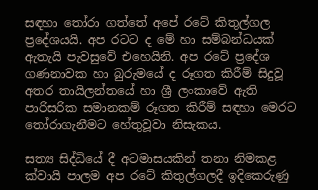සඳහා තෝරා ගත්තේ අපේ රටේ කිතුල්ගල ප්‍රදේශයයි. අප රටට ද මේ හා සම්බන්ධයක් ඇතැයි පැවසුවේ එහෙයිනි. අප රටේ ප්‍රදේශ ගණනාවක හා බුරුමයේ ද රූගත කිරීම් සිදුවූ අතර තායිලන්තයේ හා ශ්‍රී ලංකාවේ ඇති පාරිසරික සමානකම් රූගත කිරීම් සඳහා මෙරට තෝරාගැනීමට හේතුවූවා නිසැකය.

සත්‍ය සිද්ධියේ දී අටමාසයකින් තනා නිමකළ ක්වායි පාලම අප රටේ කිතුල්ගලදී ඉදිකෙරුණු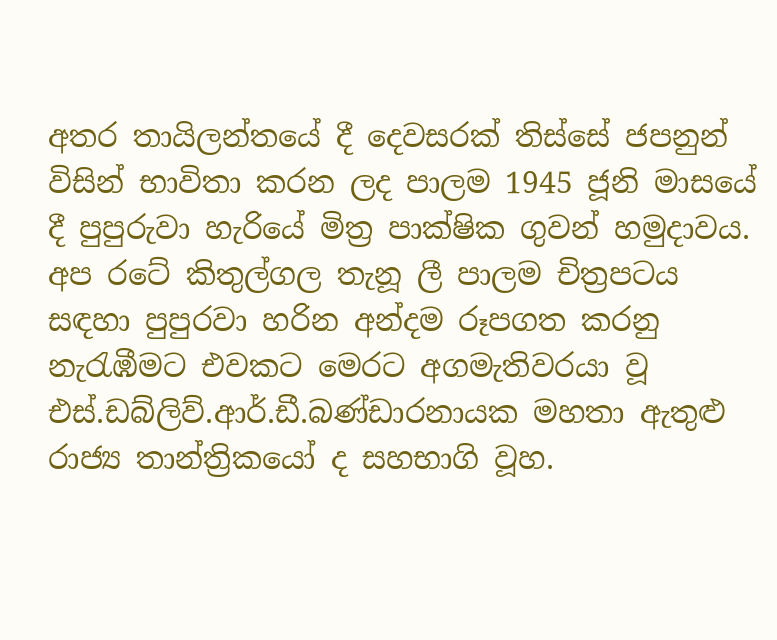අතර තායිලන්තයේ දී දෙවසරක් තිස්සේ ජපනුන් විසින් භාවිතා කරන ලද පාලම 1945 ජූනි මාසයේ දී පුපුරුවා හැරියේ මිත්‍ර පාක්ෂික ගුවන් හමුදාවය. අප රටේ කිතුල්ගල තැනූ ලී පාලම චිත්‍රපටය සඳහා පුපුරවා හරින අන්දම රූපගත කරනු නැරැඹීමට එවකට මෙරට අගමැතිවරයා වූ එස්.ඩබ්ලිව්.ආර්.ඩී.බණ්ඩාරනායක මහතා ඇතුළු රාජ්‍ය තාන්ත්‍රිකයෝ ද සහභාගි වූහ.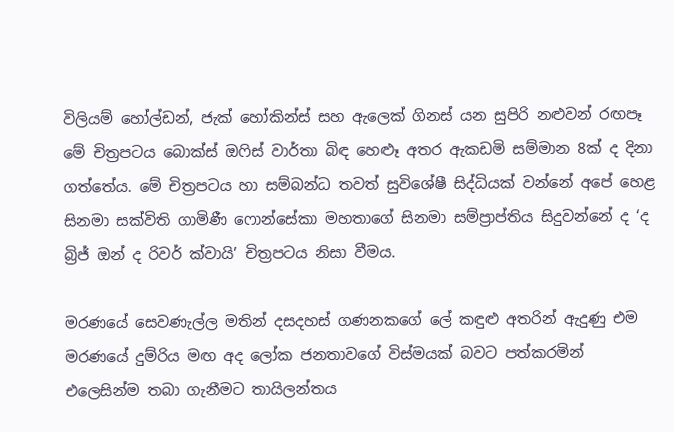විලියම් හෝල්ඩන්, ජැක් හෝකින්ස් සහ ඇලෙක් ගිනස් යන සුපිරි නළුවන් රඟපෑ මේ චිත්‍රපටය බොක්ස් ඔෆිස් වාර්තා බිඳ හෙළූ අතර ඇකඩමි සම්මාන 8ක් ද දිනා ගත්තේය. මේ චිත්‍රපටය හා සම්බන්ධ තවත් සුවිශේෂී සිද්ධියක් වන්නේ අපේ හෙළ සිනමා සක්විති ගාමිණී ෆොන්සේකා මහතාගේ සිනමා සම්ප්‍රාප්තිය සිදුවන්නේ ද ‘ද බ්‍රිජ් ඔන් ද රිවර් ක්වායි’ චිත්‍රපටය නිසා වීමය.

මරණයේ සෙවණැල්ල මතින් දසදහස් ගණනකගේ ලේ කඳුළු අතරින් ඇදුණු එම මරණයේ දුම්රිය මඟ අද ලෝක ජනතාවගේ විස්මයක් බවට පත්කරමින් එලෙසින්ම තබා ගැනීමට තායිලන්තය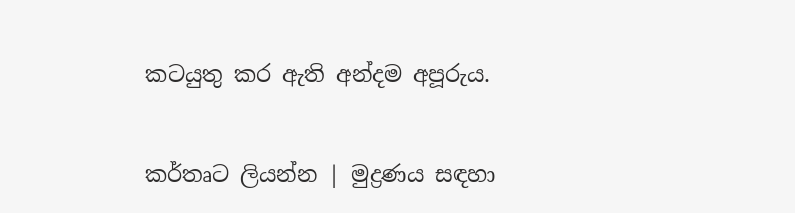කටයුතු කර ඇති අන්දම අපූරුය.


කර්තෘට ලියන්න | මුද්‍රණය සඳහා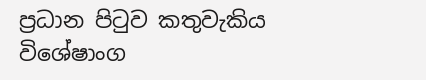ප්‍රධාන පිටුව කතුවැකිය විශේෂාංග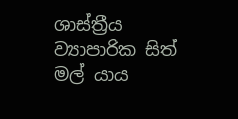ශාස්ත්‍රීය ව්‍යාපාරික සිත් මල් යාය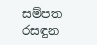සම්පත රසඳුන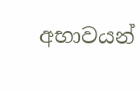අභාවයන්